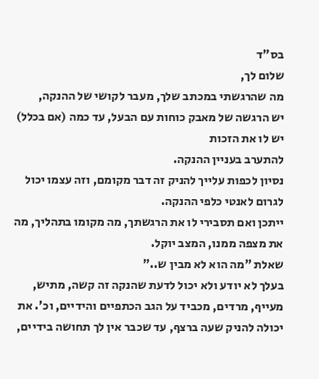בס"ד
שלום לך,
מה שהרגשתי במכתב שלך, מעבר לקושי של ההנקה,
יש הרגשה של מאבק כוחות עם הבעל, עד כמה (אם בכלל) יש לו את הזכות
להתערב בעניין ההנקה.
נסיון לכפות עלייך להניק זה דבר מקומם, וזה עצמו יכול לגרום לאנטי כלפי ההנקה.
ייתכן ואם תסבירי לו את הרגשתך, מה מקומו בתהליך, מה את מצפה ממנו, המצב יוקל.
שאלת "מה הוא לא מבין ש.."
בעלך לא יודע ולא יכול לדעת שהנקה זה קשה, מתיש, מעייף, מרדים, מכביד על הגב הכתפיים והידיים, וכ'. את יכולה להניק שעה ברצף, עד שכבר אין לך תחושה בידיים,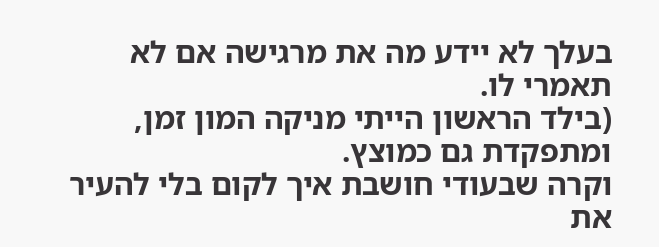בעלך לא יידע מה את מרגישה אם לא תאמרי לו.
(בילד הראשון הייתי מניקה המון זמן,
ומתפקדת גם כמוצץ.
וקרה שבעודי חושבת איך לקום בלי להעיר את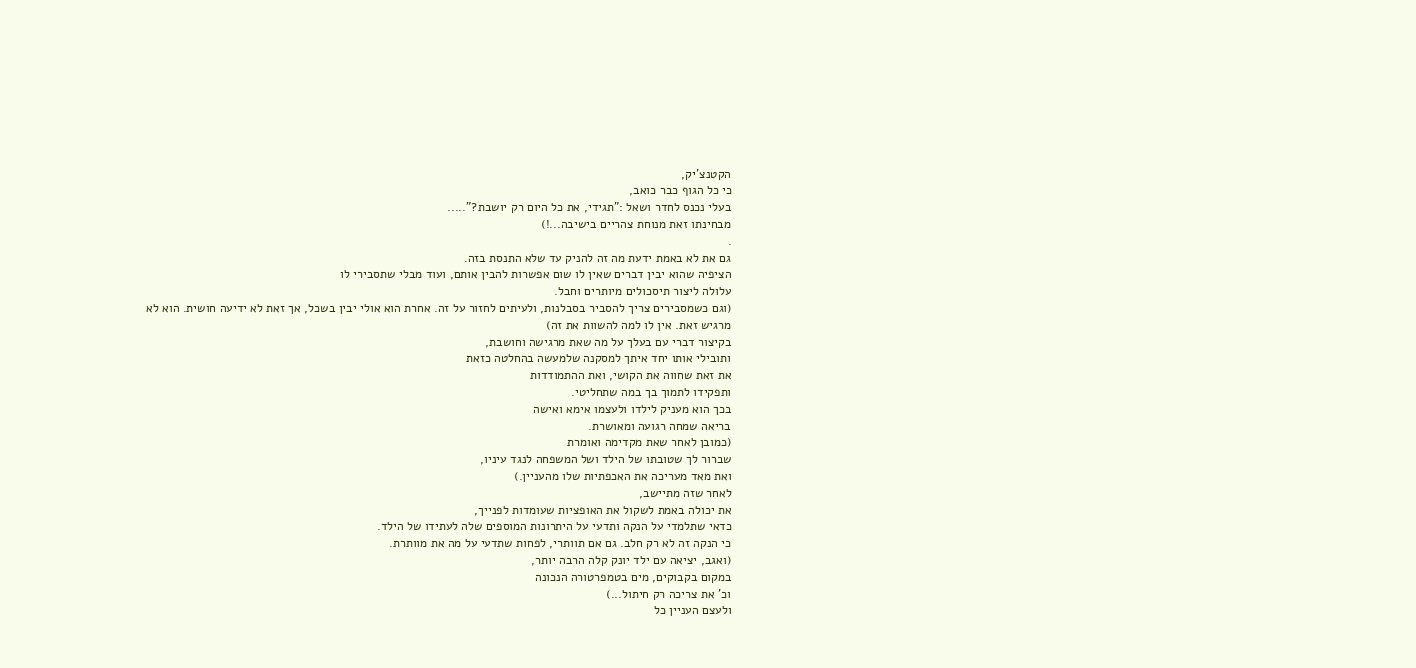הקטנצ'יק,
כי כל הגוף כבר כואב,
בעלי נכנס לחדר ושאל :"תגידי, את כל היום רק יושבת?".....
מבחינתו זאת מנוחת צהריים בישיבה...!)
.
גם את לא באמת ידעת מה זה להניק עד שלא התנסת בזה.
הציפיה שהוא יבין דברים שאין לו שום אפשרות להבין אותם, ועוד מבלי שתסבירי לו
עלולה ליצור תיסכולים מיותרים וחבל.
(וגם כשמסבירים צריך להסביר בסבלנות, ולעיתים לחזור על זה. אחרת הוא אולי יבין בשכל, אך זאת לא ידיעה חושית. הוא לא מרגיש זאת. אין לו למה להשוות את זה)
בקיצור דברי עם בעלך על מה שאת מרגישה וחושבת,
ותובילי אותו יחד איתך למסקנה שלמעשה בהחלטה כזאת
את זאת שחווה את הקושי, ואת ההתמודדות
ותפקידו לתמוך בך במה שתחליטי.
בכך הוא מעניק לילדו ולעצמו אימא ואישה
בריאה שמחה רגועה ומאושרת.
(כמובן לאחר שאת מקדימה ואומרת
שברור לך שטובתו של הילד ושל המשפחה לנגד עיניו,
ואת מאד מעריכה את האכפתיות שלו מהעניין.)
לאחר שזה מתיישב,
את יכולה באמת לשקול את האופציות שעומדות לפנייך,
כדאי שתלמדי על הנקה ותדעי על היתרונות המוספים שלה לעתידו של הילד.
כי הנקה זה לא רק חלב. גם אם תוותרי, לפחות שתדעי על מה את מוותרת.
(ואגב, יציאה עם ילד יונק קלה הרבה יותר,
במקום בקבוקים, מים בטמפרטורה הנכונה
וכ' את צריכה רק חיתול...)
ולעצם העניין כל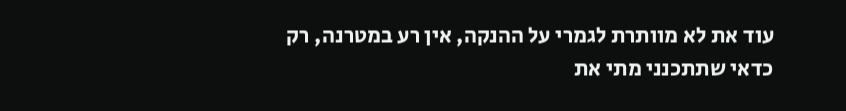עוד את לא מוותרת לגמרי על ההנקה, אין רע במטרנה, רק כדאי שתתכנני מתי את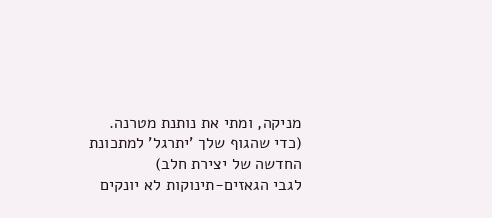מניקה, ומתי את נותנת מטרנה.
(כדי שהגוף שלך 'יתרגל' למתכונת החדשה של יצירת חלב)
לגבי הגאזים-תינוקות לא יונקים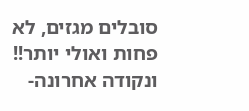סובלים מגזים, לא פחות ואולי יותר!!
ונקודה אחרונה-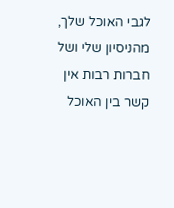לגבי האוכל שלך, מהניסיון שלי ושל חברות רבות אין קשר בין האוכל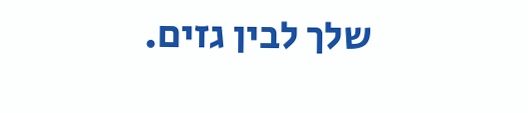שלך לבין גזים.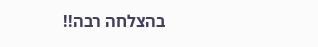בהצלחה רבה!!